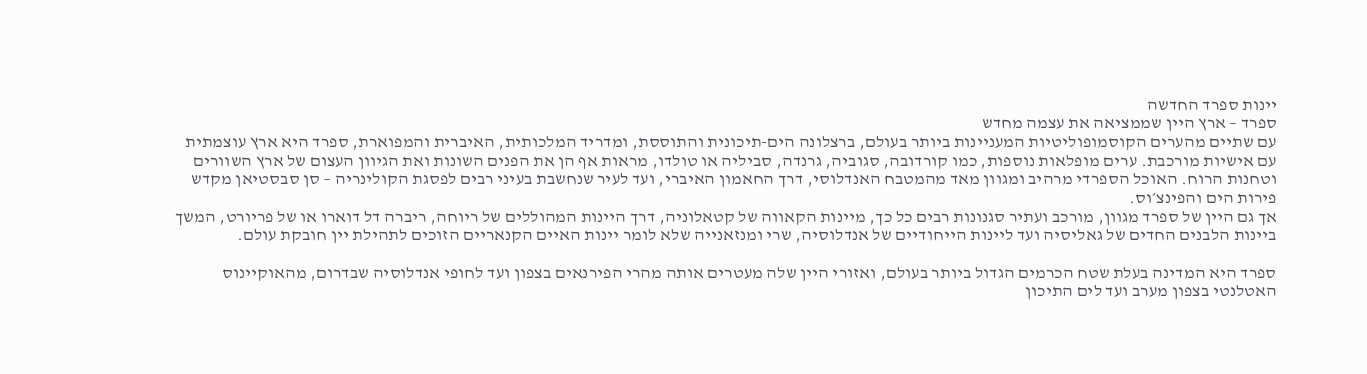יינות ספרד החדשה
ספרד – ארץ היין שממציאה את עצמה מחדש
עם שתיים מהערים הקוסמופוליטיות המעניינות ביותר בעולם, ברצלונה הים-תיכונית והתוססת, ומדריד המלכותית, האיברית והמפוארת, ספרד היא ארץ עוצמתית עם אישיות מורכבת. ערים מופלאות נוספות, כמו קורדובה, סגוביה, גרנדה, סביליה או טולדו, מראות אף הן את הפנים השונות ואת הגיוון העצום של ארץ השוורים וטחנות הרוח. האוכל הספרדי מרהיב ומגוון מאד מהמטבח האנדלוסי, דרך החאמון האיברי, ועד לעיר שנחשבת בעיני רבים לפסגת הקולינריה – סן סבסטיאן מקדש פירות הים והפינצ׳וס.
אך גם היין של ספרד מגוון, מורכב ועתיר סגנונות רבים כל כך, מיינות הקאווה של קטאלוניה, דרך היינות המהוללים של ריוחה, ריברה דל דוארו או של פריורט, המשך ביינות הלבנים החדים של גאליסיה ועד ליינות הייחודיים של אנדלוסיה, שרי ומנזאנייה שלא לומר יינות האיים הקנאריים הזוכים לתהילת יין חובקת עולם.

ספרד היא המדינה בעלת שטח הכרמים הגדול ביותר בעולם, ואזורי היין שלה מעטרים אותה מהרי הפירנאים בצפון ועד לחופי אנדלוסיה שבדרום, מהאוקיינוס האטלנטי בצפון מערב ועד לים התיכון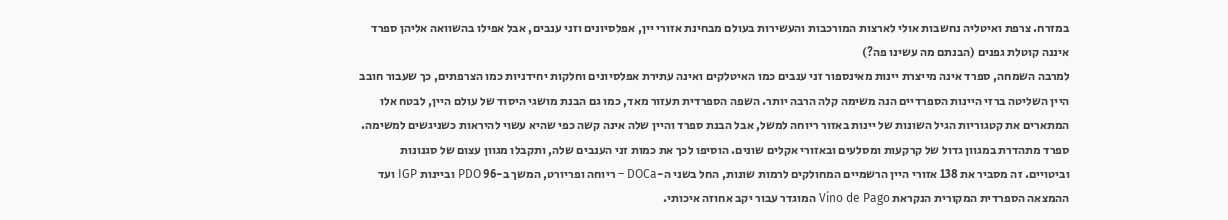במזרח. צרפת ואיטליה נחשבות אולי לארצות המורכבות והעשירות בעולם מבחינת אזורי יין, אפלסיונים וזני ענבים, אבל אפילו בהשוואה אליהן ספרד איננה קוטלת גפנים (הבנתם מה עשינו פה?)
למרבה השמחה, ספרד אינה מייצרת יינות מאינספור זני ענבים כמו האיטלקים ואינה עתירת אפלסיונים וחלקות יחידניות כמו הצרפתים, כך שעבור חובב היין השליטה ברזי היינות הספרדיים הנה משימה קלה הרבה יותר. השפה הספרדית תעזור מאד, כמו גם הבנת מושגי היסוד של עולם היין, לבטח אלו המתארים את קטגוריות הגיל השונות של יינות באזור ריוחה למשל, אבל הבנת ספרד והיין שלה אינה קשה כפי שהיא עשוי להיראות כשניגשים למשימה.
ספרד מתהדרת במגוון גדול של קרקעות ומסלעים ובאזורי אקלים שונים. הוסיפו לכך את כמות זני הענבים שלה, ותקבלו מגוון עצום של סגנונות וביטויים. זה מסביר את 138 אזורי היין הרשמיים המחולקים לרמות שונות, החל בשני ה-DOCa – ריוחה ופריורט, המשך ב-96 PDO וביינות IGP ועד ההמצאה הספרדית המקורית הנקראת Vino de Pago המוגדר עבור יקב אחוזה איכותי.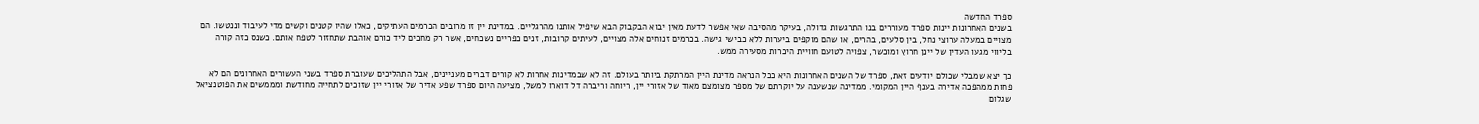ספרד החדשה
בשנים האחרונות יינות ספרד מעוררים בנו התרגשות גדולה, בעיקר מהסיבה שאי אפשר לדעת מאין יבוא הבקבוק הבא שיפיל אותנו מהרגליים. במדינת יין זו מרובים הכרמים העתיקים, כאלו שהיו קטנים וקשים מדי לעיבוד וננטשו. הם מצויים במעלה ערוצי נחל, בין סלעים, בהרים, או שהם מוקפים ביערות ללא כבישי גישה. בכרמים זנוחים אלה מצויים, לעיתים קרובות, זנים כפריים נשכחים, אשר רק מחכים ליד כורם אוהבת שתחזור לטפח אותם. כשנס כזה קורה בליווי מגעו העדין של יינן חרוץ ומוכשר, צפויה לטועם חוויית היכרות מסעירה ממש.

כך יצא שמבלי שכולם יודעים זאת, ספרד של השנים האחרונות היא ככל הנראה מדינת היין המרתקת ביותר בעולם. זה לא שבמדינות אחרות לא קורים דברים מעניינים, אבל התהליכים שעוברת ספרד בשני העשורים האחרונים הם לא פחות ממהפכה אדירה בענף היין המקומי. ממדינה שנשענה על יוקרתם של מספר מצומצם מאוד של אזורי יין, ריוחה וריברה דל דוארו למשל, מציעה היום ספרד שפע אדיר של אזורי יין שזוכים לתחייה מחודשת ומממשים את הפוטנציאל שגלום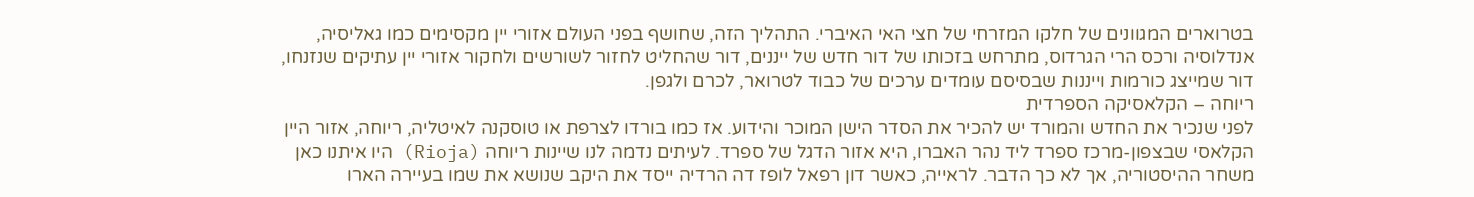בטרוארים המגוונים של חלקו המזרחי של חצי האי האיברי. התהליך הזה, שחושף בפני העולם אזורי יין מקסימים כמו גאליסיה, אנדלוסיה ורכס הרי הגרדוס, מתרחש בזכותו של דור חדש של ייננים, דור שהחליט לחזור לשורשים ולחקור אזורי יין עתיקים שנזנחו, דור שמייצג כורמות וייננות שבסיסם עומדים ערכים של כבוד לטרואר, לכרם ולגפן.
ריוחה – הקלאסיקה הספרדית
לפני שנכיר את החדש והמורד יש להכיר את הסדר הישן המוכר והידוע. אז כמו בורדו לצרפת או טוסקנה לאיטליה, ריוחה, אזור היין הקלאסי שבצפון-מרכז ספרד ליד נהר האברו, היא אזור הדגל של ספרד. לעיתים נדמה לנו שיינות ריוחה (Rioja) היו איתנו כאן משחר ההיסטוריה, אך לא כך הדבר. לראייה, כאשר דון רפאל לופז דה הרדיה ייסד את היקב שנושא את שמו בעיירה הארו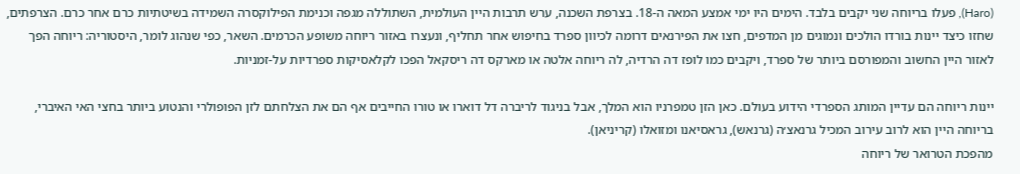(Haro), פעלו בריוחה שני יקבים בלבד. הימים היו ימי אמצע המאה ה-18. בצרפת השכנה, ערש תרבות היין העולמית, השתוללה מגפה וכנימת הפילוקסרה השמידה בשיטתיות כרם אחר כרם. הצרפתים, שחזו כיצד יינות בורדו הולכים ונמוגים מן המדפים, חצו את הפירנאים דרומה לכיוון ספרד בחיפוש אחר תחליף, ונעצרו באזור ריוחה משופע הכרמים. השאר, כפי שנהוג לומר, היסטוריה: ריוחה הפך לאזור היין החשוב והמפורסם ביותר של ספרד, ויקבים כמו לופז דה הרדיה, לה ריוחה אלטה או מארקס דה ריסקאל הפכו לקלאסיקות ספרדיות על-זמניות.

יינות ריוחה הם עדיין המותג הספרדי הידוע בעולם. כאן הזן טמפרניו הוא המלך, אבל בניגוד לריברה דל דוארו או טורו החייבים אף הם את הצלחתם לזן הפופולרי והנטוע ביותר בחצי האי האיברי, בריוחה היין הוא לרוב עירוב המכיל גרנאצ׳ה (גרנאש), גראסיאנו ומזואלו (קריניאן).
מהפכת הטרואר של ריוחה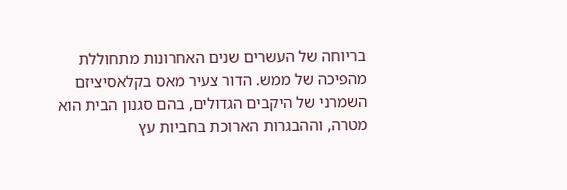בריוחה של העשרים שנים האחרונות מתחוללת מהפיכה של ממש. הדור צעיר מאס בקלאסיציזם השמרני של היקבים הגדולים, בהם סגנון הבית הוא מטרה, וההבגרות הארוכת בחביות עץ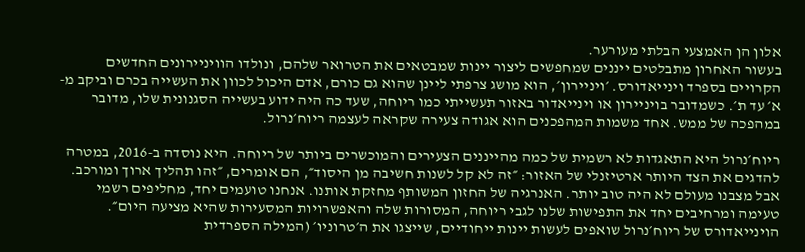אלון הן האמצעי הבלתי מעורער.
בעשור האחרון מתבלטים ייננים שמחפשים ליצור יינות שמבטאים את הטרואר שלהם, ונולדו הוויניירונים החדשים הקרויים בספרד וינייאדורס. ׳ויניירון׳, הוא מושג צרפתי ליינן שהוא גם כורם, אדם היכול לכוון את העשייה בכרם וביקב מ-א׳ עד ת׳. כשמדובר בויניירון או וינייאדור באזור תעשייתי כמו ריוחה, שעד כה היה ידוע בעשייה הסגנונית שלו, מדובר במהפכה של ממש. אחד משמות המהפכנים הוא אגודה צעירה שקראה לעצמה ריוח׳נרול.

ריוח׳נרול היא התאגדות לא רשמית של כמה מהייננים הצעירים והמוכשרים ביותר של ריוחה. היא נוסדה ב-2016, במטרה להדגים את הצד היותר ארטיזנלי של האזור: ״זה לא קל לשנות חשיבה מן היסוד״, הם אומרים, ״זהו תהליך ארוך ומורכב. אבל מצבנו מעולם לא היה טוב יותר. האנרגיה של החזון המשותף מחזקת אותנו. אנחנו טועמים יחד, מחליפים רשמי טעימה ומרחיבים יחד את התפישות שלנו לגבי ריוחה, המסורות שלה והאפשרויות המסעירות שהיא מציעה היום״.
הוינייאדורס של ריוח׳נרול שואפים לעשות יינות ייחודיים, שייצגו את ה׳טרוניו׳ (המילה הספרדית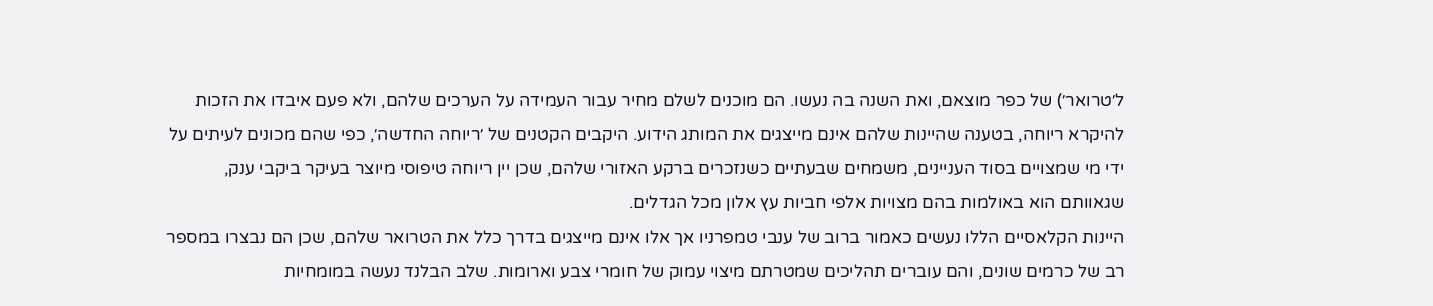ל׳טרואר׳) של כפר מוצאם, ואת השנה בה נעשו. הם מוכנים לשלם מחיר עבור העמידה על הערכים שלהם, ולא פעם איבדו את הזכות להיקרא ריוחה, בטענה שהיינות שלהם אינם מייצגים את המותג הידוע. היקבים הקטנים של ׳ריוחה החדשה׳, כפי שהם מכונים לעיתים על ידי מי שמצויים בסוד העניינים, משמחים שבעתיים כשנזכרים ברקע האזורי שלהם, שכן יין ריוחה טיפוסי מיוצר בעיקר ביקבי ענק, שגאוותם הוא באולמות בהם מצויות אלפי חביות עץ אלון מכל הגדלים.
היינות הקלאסיים הללו נעשים כאמור ברוב של ענבי טמפרניו אך אלו אינם מייצגים בדרך כלל את הטרואר שלהם, שכן הם נבצרו במספר רב של כרמים שונים, והם עוברים תהליכים שמטרתם מיצוי עמוק של חומרי צבע וארומות. שלב הבלנד נעשה במומחיות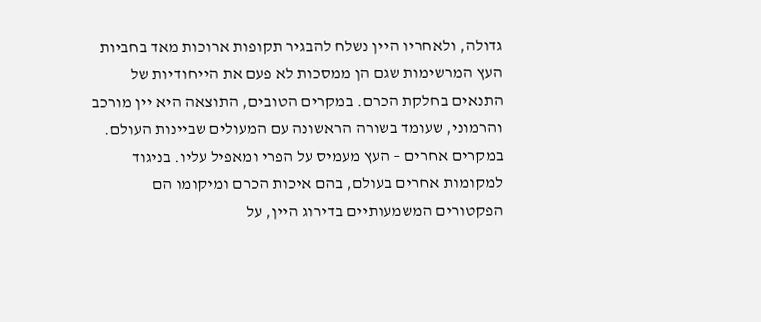גדולה, ולאחריו היין נשלח להבגיר תקופות ארוכות מאד בחביות העץ המרשימות שגם הן ממסכות לא פעם את הייחודיות של התנאים בחלקת הכרם. במקרים הטובים, התוצאה היא יין מורכב והרמוני, שעומד בשורה הראשונה עם המעולים שביינות העולם. במקרים אחרים – העץ מעמיס על הפרי ומאפיל עליו. בניגוד למקומות אחרים בעולם, בהם איכות הכרם ומיקומו הם הפקטורים המשמעותיים בדירוג היין, על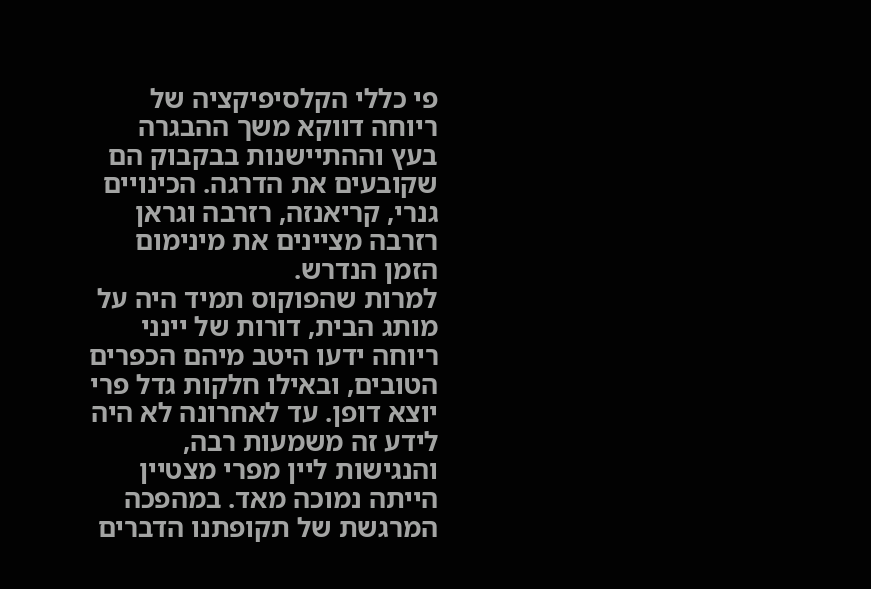פי כללי הקלסיפיקציה של ריוחה דווקא משך ההבגרה בעץ וההתיישנות בבקבוק הם שקובעים את הדרגה. הכינויים גנרי, קריאנזה, רזרבה וגראן רזרבה מציינים את מינימום הזמן הנדרש.
למרות שהפוקוס תמיד היה על מותג הבית, דורות של יינני ריוחה ידעו היטב מיהם הכפרים הטובים, ובאילו חלקות גדל פרי יוצא דופן. עד לאחרונה לא היה לידע זה משמעות רבה, והנגישות ליין מפרי מצטיין הייתה נמוכה מאד. במהפכה המרגשת של תקופתנו הדברים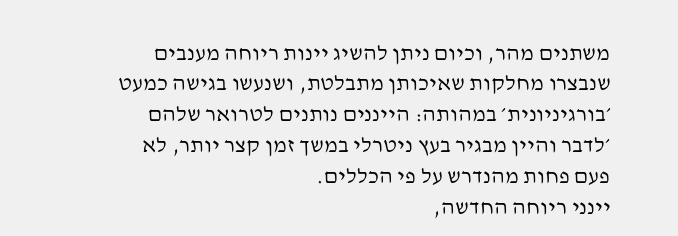משתנים מהר, וכיום ניתן להשיג יינות ריוחה מענבים שנבצרו מחלקות שאיכותן מתבלטת, ושנעשו בגישה כמעט ׳בורגיניונית׳ במהותה: הייננים נותנים לטרואר שלהם ׳לדבר והיין מבגיר בעץ ניטרלי במשך זמן קצר יותר, לא פעם פחות מהנדרש על פי הכללים.
יינני ריוחה החדשה,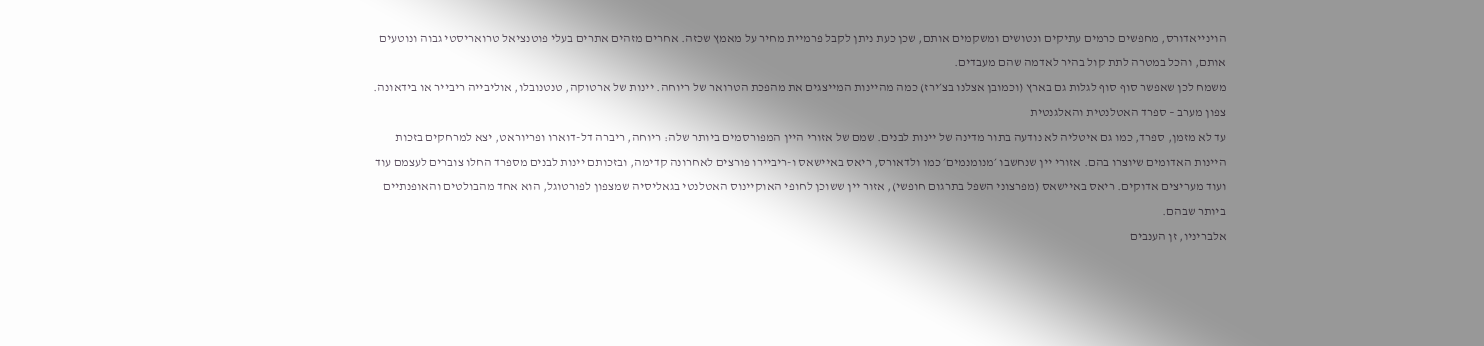הוינייאדורס, מחפשים כרמים עתיקים ונטושים ומשקמים אותם, שכן כעת ניתן לקבל פרמיית מחיר על מאמץ שכזה. אחרים מזהים אתרים בעלי פוטנציאל טרואריסטי גבוה ונוטעים אותם, והכל במטרה לתת קול בהיר לאדמה שהם מעבדים.
משמח לכן שאפשר סוף סוף לגלות גם בארץ (וכמובן אצלנו בצ׳ירז) כמה מהיינות המייצגים את מהפכת הטרואר של ריוחה. יינות של ארטוקה, טנטנובלו, אוליבייה ריבייר או בידאונה.
צפון מערב – ספרד האטלנטית והאלגנטית
עד לא מזמן, ספרד, כמו גם איטליה לא נודעה בתור מדינה של יינות לבנים. שמם של אזורי היין המפורסמים ביותר שלה: ריוחה, ריברה דל-דוארו ופריוראט, יצא למרחקים בזכות היינות האדומים שיוצרו בהם. אזורי יין שנחשבו ׳מנומנמים׳ כמו ולדאורס, ריאס באיישאס ו-ריביירו פורצים לאחרונה קדימה, ובזכותם יינות לבנים מספרד החלו צוברים לעצמם עוד ועוד מעריצים אדוקים. ריאס באיישאס (מפרצוני השפל בתרגום חופשי), אזור יין ששוכן לחופי האוקיינוס האטלנטי בגאליסיה שמצפון לפורטוגל, הוא אחד מהבולטים והאופנתיים ביותר שבהם.
אלבריניו, זן הענבים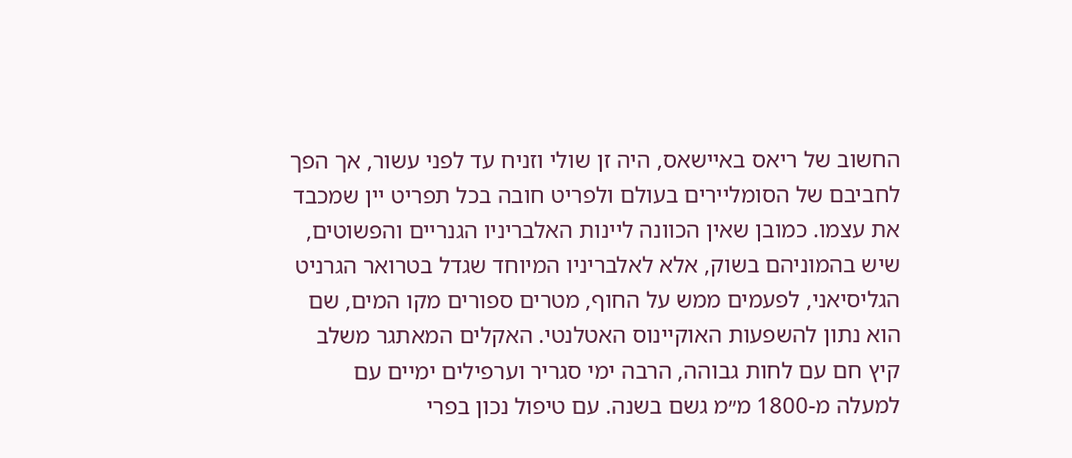החשוב של ריאס באיישאס, היה זן שולי וזניח עד לפני עשור, אך הפך לחביבם של הסומליירים בעולם ולפריט חובה בכל תפריט יין שמכבד את עצמו. כמובן שאין הכוונה ליינות האלבריניו הגנריים והפשוטים, שיש בהמוניהם בשוק, אלא לאלבריניו המיוחד שגדל בטרואר הגרניט הגליסיאני, לפעמים ממש על החוף, מטרים ספורים מקו המים, שם הוא נתון להשפעות האוקיינוס האטלנטי. האקלים המאתגר משלב קיץ חם עם לחות גבוהה, הרבה ימי סגריר וערפילים ימיים עם למעלה מ-1800 מ״מ גשם בשנה. עם טיפול נכון בפרי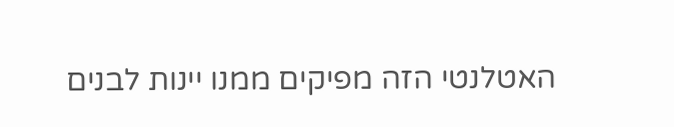האטלנטי הזה מפיקים ממנו יינות לבנים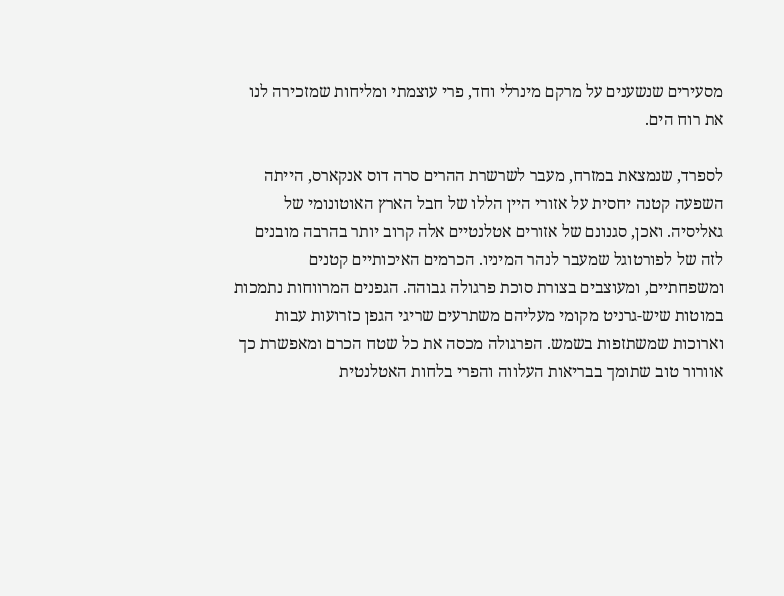מסעירים שנשענים על מרקם מינרלי וחד, פרי עוצמתי ומליחות שמזכירה לנו את רוח הים.

לספרד, שנמצאת במזרח, מעבר לשרשרת ההרים סרה דוס אנקארס, הייתה השפעה קטנה יחסית על אזורי היין הללו של חבל הארץ האוטונומי של גאליסיה. ואכן, סגנונם של אזורים אטלנטיים אלה קרוב יותר בהרבה מובנים לזה של לפורטוגל שמעבר לנהר המיניו. הכרמים האיכותיים קטנים ומשפחתיים, ומעוצבים בצורת סוכת פרגולה גבוהה. הגפנים המרווחות נתמכות במוטות שיש-גרניט מקומי מעליהם משתרעים שריגי הגפן כזרועות עבות וארוכות שמשתזפות בשמש. הפרגולה מכסה את כל שטח הכרם ומאפשרת כך אוורור טוב שתומך בבריאות העלווה והפרי בלחות האטלנטית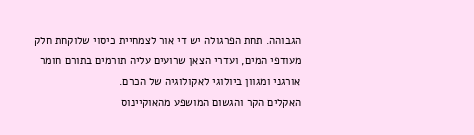הגבוהה. תחת הפרגולה יש די אור לצמחיית כיסוי שלוקחת חלק מעודפי המים, ועדרי הצאן שרועים עליה תורמים בתורם חומר אורגני ומגוון ביולוגי לאקולוגיה של הכרם.
האקלים הקר והגשום המושפע מהאוקיינוס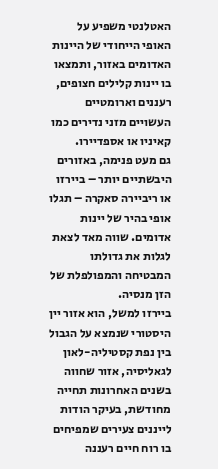האטלנטי משפיע על האופי הייחודי של היינות האדומים באזור, ותמצאו בו יינות קלילים חצופים, רעננים וארומטיים העשויים מזני נדירים כמו קאיניו או אספדיירו.
גם מעט פנימה, באזורים היבשתיים יותר – ביירזו או ריביירה סאקרה – תגלו אופי בהיר של יינות אדומים. שווה מאד לצאת לגלות את גדולתו המבטיחה והמפולפלת של הזן מנסיה.
ביירזו למשל, הוא אזור יין היסטורי שנמצא על הגבול בין נפת קסטיליה-לאון לגאליסיה, אזור שחווה בשנים האחרונות תחייה מחודשת, בעיקר הודות לייננים צעירים שמפיחים בו רוח חיים רעננה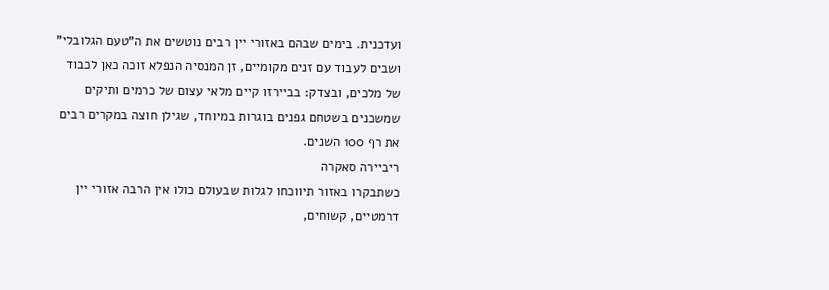ועדכנית. בימים שבהם באזורי יין רבים נוטשים את ה”טעם הגלובלי” ושבים לעבוד עם זנים מקומיים, זן המנסיה הנפלא זוכה כאן לכבוד של מלכים, ובצדק: בביירזו קיים מלאי עצום של כרמים ותיקים שמשכנים בשטחם גפנים בוגרות במיוחד, שגילן חוצה במקרים רבים את רף 100 השנים.
ריביירה סאקרה
כשתבקרו באזור תיווכחו לגלות שבעולם כולו אין הרבה אזורי יין דרמטיים, קשוחים,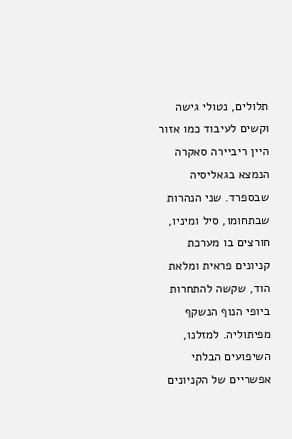תלולים, נטולי גישה וקשים לעיבוד כמו אזור היין ריביירה סאקרה הנמצא בגאליסיה שבספרד. שני הנהרות שבתחומו, סיל ומיניו, חורצים בו מערכת קניונים פראית ומלאת הוד, שקשה להתחרות ביופי הנוף הנשקף מפיתוליה. למזלנו, השיפועים הבלתי אפשריים של הקניונים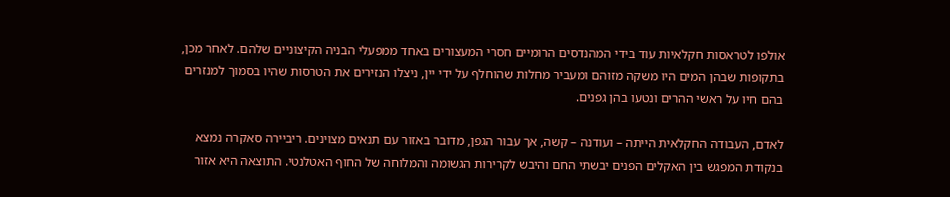אולפו לטראסות חקלאיות עוד בידי המהנדסים הרומיים חסרי המעצורים באחד ממפעלי הבניה הקיצוניים שלהם. לאחר מכן, בתקופות שבהן המים היו משקה מזוהם ומעביר מחלות שהוחלף על ידי יין, ניצלו הנזירים את הטרסות שהיו בסמוך למנזרים בהם חיו על ראשי ההרים ונטעו בהן גפנים.

לאדם, העבודה החקלאית הייתה – ועודנה – קשה, אך עבור הגפן, מדובר באזור עם תנאים מצוינים. ריביירה סאקרה נמצא בנקודת המפגש בין האקלים הפנים יבשתי החם והיבש לקרירות הגשומה והמלוחה של החוף האטלנטי. התוצאה היא אזור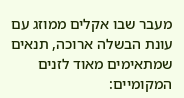מעבר שבו אקלים ממוזג עם עונת הבשלה ארוכה, תנאים שמתאימים מאוד לזנים המקומיים: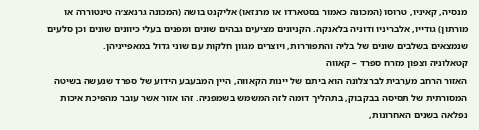מנסיה, קאיניו, טרוסו (המכונה כאמור בסטארדו או מרנזאו) אליקנט בושה (המכונה גרנאצ׳ה טינטוררה או מורתון) גודייו, אלבריניו ודוניה בלאנקה. הקניונים מציעים גבהים שונים ומפנים בעלי כיוונים שונים וכן סלעים שנמצאים בשלבים שונים של בליה והתפוררות, ויוצרים מגוון חלקות עם שוני גדול במאפייניהן.
קטאלוניה וצפון מזרח ספרד – קאווה
האזור הרחב מערבית לברצלונה הוא ביתם של יינות הקאווה, היין המבעבע הידוע של ספרד שנעשה בשיטה המסורתית של תסיסה בבקבוק, בתהליך דומה לזה המשמש בשמפניה. זהו אזור אשר עובר מהפיכת איכות נפלאה בשנים האחרונות,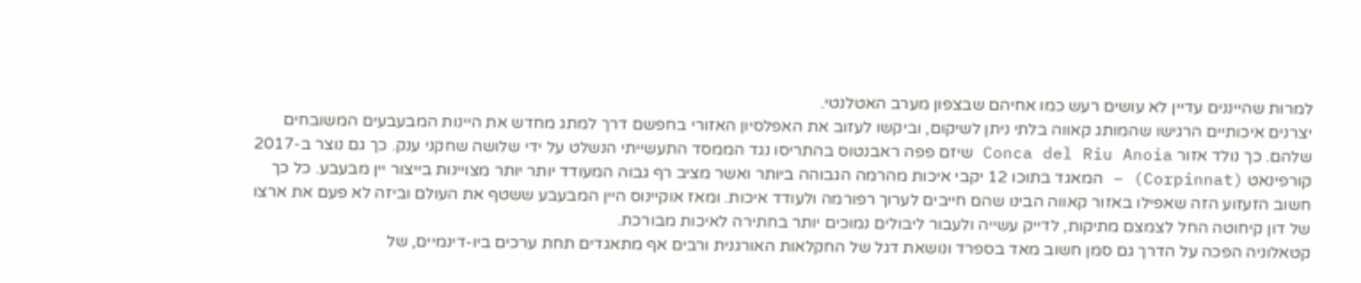למרות שהייננים עדיין לא עושים רעש כמו אחיהם שבצפון מערב האטלנטי.
יצרנים איכותיים הרגישו שהמותג קאווה בלתי ניתן לשיקום, וביקשו לעזוב את האפלסיון האזורי בחפשם דרך למתג מחדש את היינות המבעבעים המשובחים שלהם. כך נולד אזור Conca del Riu Anoia שיזם פפה ראבנטוס בהתריסו נגד הממסד התעשייתי הנשלט על ידי שלושה שחקני ענק. כך גם נוצר ב-2017 קורפינאט (Corpinnat) – המאגד בתוכו 12 יקבי איכות מהרמה הגבוהה ביותר ואשר מציב רף גבוה המעודד יותר יותר מצויינות בייצור יין מבעבע. כל כך חשוב הזעזוע הזה שאפילו באזור קאווה הבינו שהם חייבים לערוך רפורמה ולעודד איכות. ומאז אוקיינוס היין המבעבע ששטף את העולם וביזה לא פעם את ארצו של דון קיחוטה החל לצמצם מתיקות, לדייק עשייה ולעבור ליבולים נמוכים יותר בחתירה לאיכות מבורכת.
קטאלוניה הפכה על הדרך גם סמן חשוב מאד בספרד ונושאת דגל של החקלאות האורגנית ורבים אף מתאגדים תחת ערכים ביו-דינמיים, של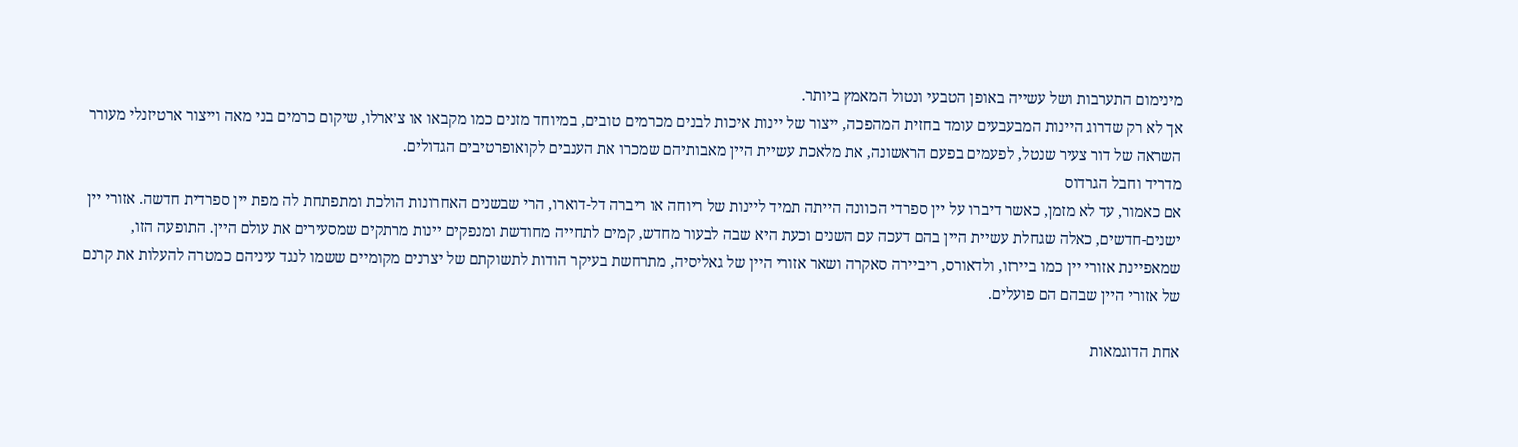מינימום התערבות ושל עשייה באופן הטבעי ונטול המאמץ ביותר.
אך לא רק שדרוג היינות המבעבעים עומד בחזית המהפכה, ייצור של יינות איכות לבנים מכרמים טובים, במיוחד מזנים כמו מקבאו או צ׳ארלו, שיקום כרמים בני מאה וייצור ארטיזנלי מעורר השראה של דור צעיר שנטל, לפעמים בפעם הראשונה, את מלאכת עשיית היין מאבותיהם שמכרו את הענבים לקואופרטיבים הגדולים.
מדריד וחבל הגרדוס
אם כאמור, עד לא מזמן, כאשר דיברו על יין ספרדי הכוונה הייתה תמיד ליינות של ריוחה או ריברה דל-דוארו, הרי שבשנים האחרונות הולכת ומתפתחת לה מפת יין ספרדית חדשה. אזורי יין ישנים-חדשים, כאלה שגחלת עשיית היין בהם דעכה עם השנים וכעת היא שבה לבעור מחדש, קמים לתחייה מחודשת ומנפקים יינות מרתקים שמסעירים את עולם היין. התופעה הזו, שמאפיינת אזורי יין כמו ביירזו, ולדאורס, ריביירה סאקרה ושאר אזורי היין של גאליסיה, מתרחשת בעיקר הודות לתשוקתם של יצרנים מקומיים ששמו לנגד עיניהם כמטרה להעלות את קרנם של אזורי היין שבהם הם פועלים.

אחת הדוגמאות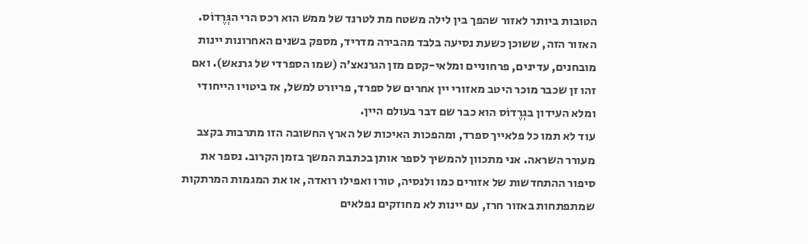הטובות ביותר לאזור שהפך בין לילה משטח מת לטרנד של ממש הוא רכס הרי הגְּרֶדוֹס. האזור הזה, ששוכן כשעת נסיעה בלבד מהבירה מדריד, מספק בשנים האחרונות יינות מובחנים, עדינים, פרחוניים ומלאי-קסם מזן הגרנאצ׳ה (שמו הספרדי של גרנאש). ואם זהו זן שכבר מוכר היטב מאזורי יין אחרים של ספרד, פריורט למשל, אז ביטויו הייחודי ומלא העידון בגְרֶדוֹס הוא כבר שם דבר בעולם היין.
עוד לא תמו כל פלאייך ספרד, ומהפכות האיכות של הארץ החשובה הזו מתרבות בקצב מעורר השראה. אני מתכוון להמשיך לספר אותן בכתבת המשך בזמן הקרוב. נספר את סיפור ההתחדשות של אזורים כמו ולנסיה, טורו ואפילו רואדה, או את המגמות המרתקות שמתפתחות באזור חרז, עם יינות לא מחוזקים נפלאים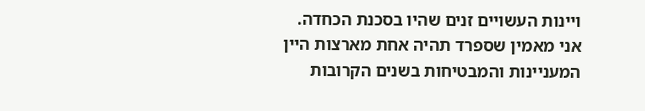ויינות העשויים זנים שהיו בסכנת הכחדה.
אני מאמין שספרד תהיה אחת מארצות היין המעניינות והמבטיחות בשנים הקרובות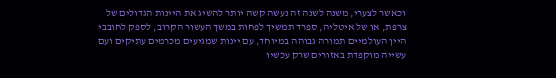וכאשר לצערי, משנה לשנה זה נעשה קשה יותר להשיג את היינות הגדולים של צרפת, או של איטליה, ספרד תמשיך לפחות במשך העשור הקרוב, לספק לחובבי היין העולמיים תמורה גבוהה במיוחד, עם יינות שמגיעים מכרמים עתיקים ועם עשייה מוקפדת באזורים שרק עכשיו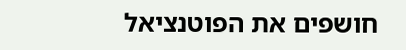חושפים את הפוטנציאל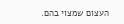העצום שמצוי בהם.